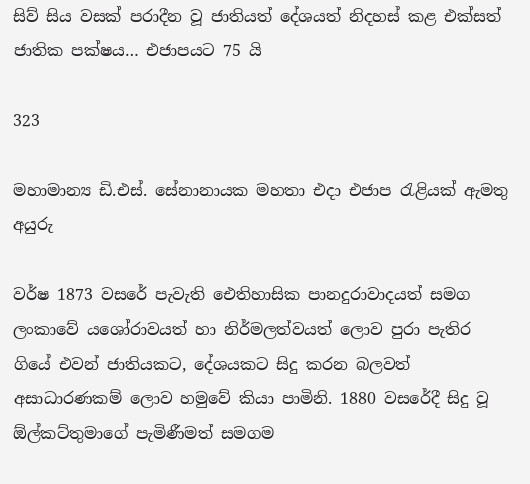සිව් සිය වසක් පරාදීන වූ ජාතියත් දේශයත් නිදහස් කළ එක්සත් ජාතික පක්ෂය… එජාපයට 75 යි

323

මහාමාන්‍ය ඩි.එස්. සේනානායක මහතා එදා එජාප රැළියක් ඇමතු අයුරු

වර්ෂ 1873 වසරේ පැවැති ඓතිහාසික පානදුරාවාදයත් සමග ලංකාවේ යශෝරාවයත් හා නිර්මලත්වයත් ලොව පුරා පැතිර ගියේ එවන් ජාතියකට, දේශයකට සිදු කරන බලවත් අසාධාරණකම් ලොව හමුවේ කියා පාමිනි. 1880 වසරේදී සිදු වූ ඕල්කට්තුමාගේ පැමිණීමත් සමගම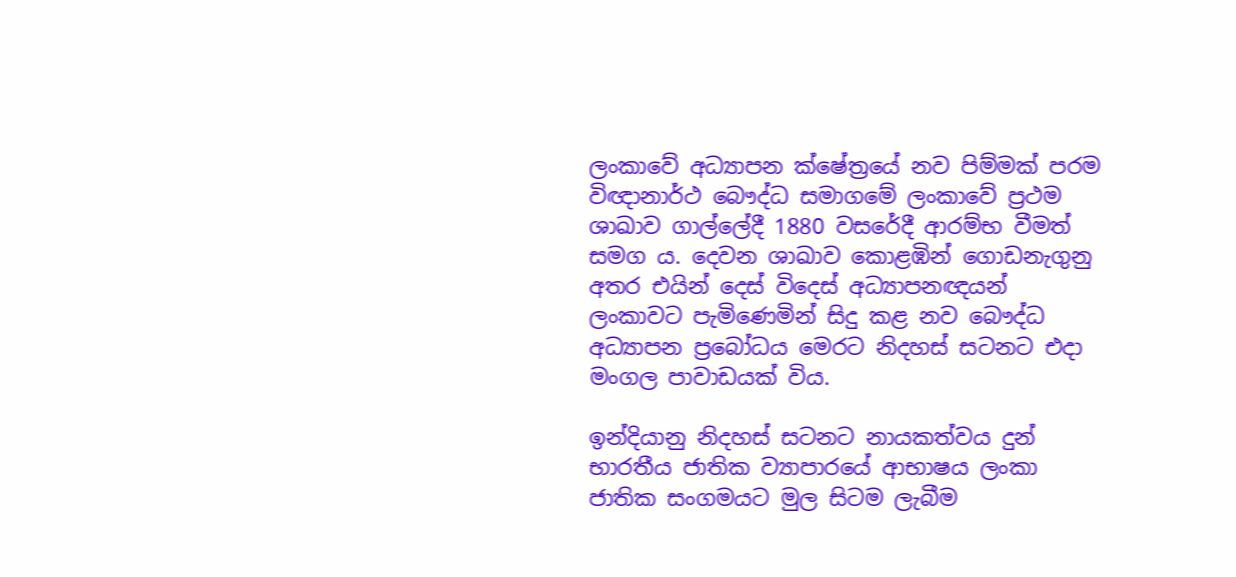ලංකාවේ අධ්‍යාපන ක්ෂේත්‍රයේ නව පිම්මක් පරම විඥානාර්ථ බෞද්ධ සමාගමේ ලංකාවේ ප්‍රථම ශාඛාව ගාල්ලේදී 1880 වසරේදී ආරම්භ වීමත් සමග ය. දෙවන ශාඛාව කොළඹින් ගොඩනැගුනු අතර එයින් දෙස් විදෙස් අධ්‍යාපනඥයන් ලංකාවට පැමිණෙමින් සිදු කළ නව බෞද්ධ අධ්‍යාපන ප්‍රබෝධය මෙරට නිදහස් සටනට එදා මංගල පාවාඩයක් විය.

ඉන්දියානු නිදහස් සටනට නායකත්වය දුන් භාරතීය ජාතික ව්‍යාපාරයේ ආභාෂය ලංකා ජාතික සංගමයට මුල සිටම ලැබීම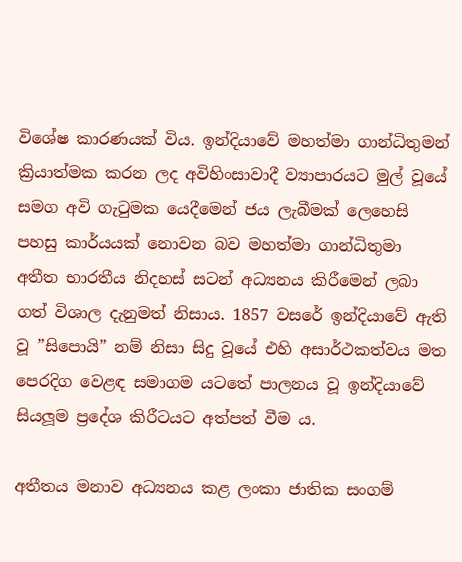විශේෂ කාරණයක් විය. ඉන්දියාවේ මහත්මා ගාන්ධිතුමන් ක්‍රියාත්මක කරන ලද අවිහිංසාවාදී ව්‍යාපාරයට මුල් වූයේ සමග අවි ගැටුමක යෙදීමෙන් ජය ලැබීමක් ලෙහෙසි පහසු කාර්යයක් නොවන බව මහත්මා ගාන්ධිතුමා අතීත භාරතීය නිදහස් සටන් අධ්‍යනය කිරීමෙන් ලබා ගත් විශාල දැනුමත් නිසාය. 1857 වසරේ ඉන්දියාවේ ඇති වූ ”සිපොයි” නම් නිසා සිදු වූයේ එහි අසාර්ථකත්වය මත පෙරදිග වෙළඳ සමාගම යටතේ පාලනය වූ ඉන්දියාවේ සියලූම ප්‍රදේශ කිරීටයට අත්පත් වීම ය.

අතීතය මනාව අධ්‍යනය කළ ලංකා ජාතික සංගම්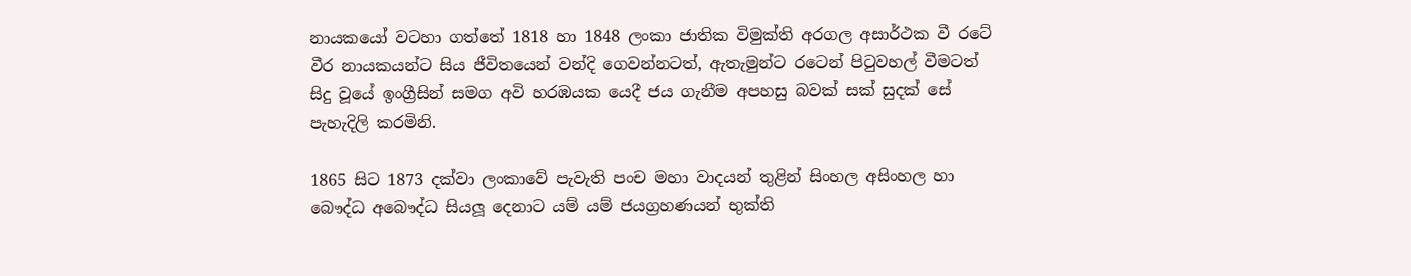නායකයෝ වටහා ගත්තේ 1818 හා 1848 ලංකා ජාතික විමුක්ති අරගල අසාර්ථක වී රටේ වීර නායකයන්ට සිය ජීවිතයෙන් වන්දි ගෙවන්නටත්, ඇතැමුන්ට රටෙන් පිටුවහල් වීමටත් සිදු වූයේ ඉංග්‍රීසින් සමග අවි හරඹයක යෙදී ජය ගැනීම අපහසු බවක් සක් සුදක් සේ පැහැදිලි කරමිනි.

1865 සිට 1873 දක්වා ලංකාවේ පැවැති පංච මහා වාදයන් තුළින් සිංහල අසිංහල හා බෞද්ධ අබෞද්ධ සියලූ දෙනාට යම් යම් ජයග්‍රහණයන් භුක්ති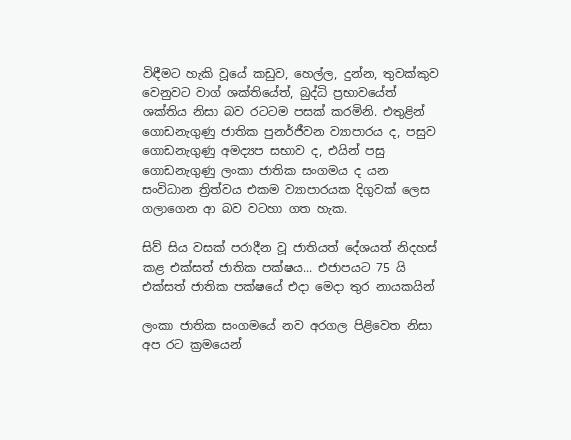විඳීමට හැකි වූයේ කඩුව, හෙල්ල, දුන්න, තුවක්කුව වෙනුවට වාග් ශක්තියේත්, බුද්ධි ප්‍රභාවයේත් ශක්තිය නිසා බව රටටම පසක් කරමිනි. එතුළින් ගොඩනැගුණු ජාතික පුනර්ජීවන ව්‍යාපාරය ද, පසුව ගොඩනැගුණු අමද්‍යප සභාව ද, එයින් පසු ගොඩනැගුණු ලංකා ජාතික සංගමය ද යන සංවිධාන ත්‍රිත්වය එකම ව්‍යාපාරයක දිගුවක් ලෙස ගලාගෙන ආ බව වටහා ගත හැක.

සිව් සිය වසක් පරාදීන වූ ජාතියත් දේශයත් නිදහස් කළ එක්සත් ජාතික පක්ෂය... එජාපයට 75 යි
එක්සත් ජාතික පක්ෂයේ එදා මෙදා තුර නායකයින්

ලංකා ජාතික සංගමයේ නව අරගල පිළිවෙත නිසා අප රට ක්‍රමයෙන්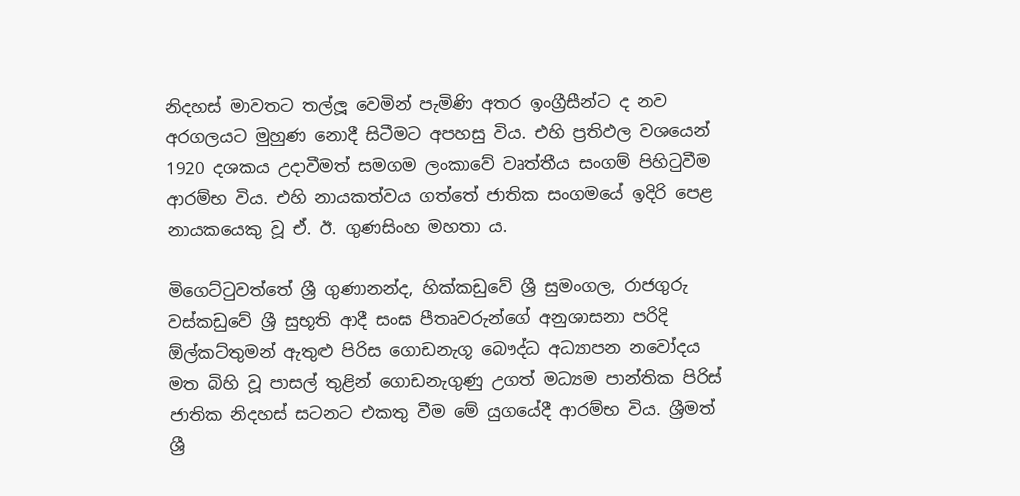නිදහස් මාවතට තල්ලූ වෙමින් පැමිණි අතර ඉංග්‍රීසීන්ට ද නව අරගලයට මුහුණ නොදී සිටීමට අපහසු විය. එහි ප්‍රතිඵල වශයෙන් 1920 දශකය උදාවීමත් සමගම ලංකාවේ වෘත්තීය සංගම් පිහිටුවීම ආරම්භ විය. එහි නායකත්වය ගත්තේ ජාතික සංගමයේ ඉදිරි පෙළ නායකයෙකු වූ ඒ. ඊ. ගුණසිංහ මහතා ය.

මිගෙට්ටුවත්තේ ශ්‍රී ගුණානන්ද, හික්කඩුවේ ශ්‍රී සුමංගල, රාජගුරු වස්කඩුවේ ශ්‍රී සුභූති ආදී සංඝ පීතෘවරුන්ගේ අනුශාසනා පරිදි ඕල්කට්තුමන් ඇතුළු පිරිස ගොඩනැගූ බෞද්ධ අධ්‍යාපන නවෝදය මත බිහි වූ පාසල් තුළින් ගොඩනැගුණු උගත් මධ්‍යම පාන්තික පිරිස් ජාතික නිදහස් සටනට එකතු වීම මේ යුගයේදී ආරම්භ විය. ශ්‍රීමත් ශ්‍රී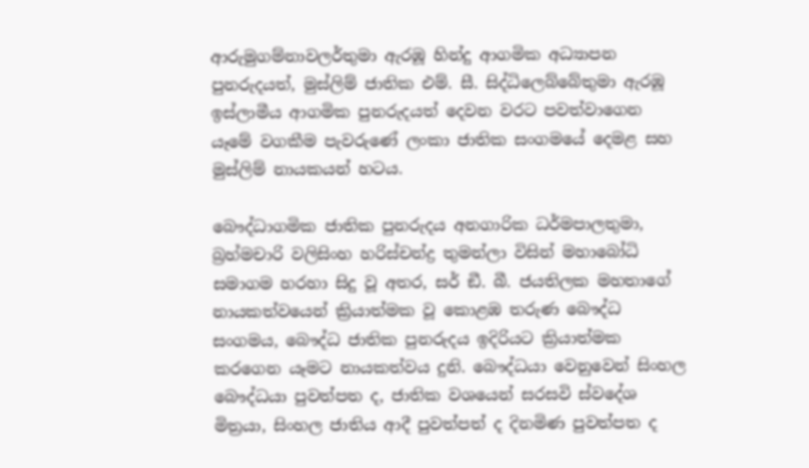ආරුමුගම්නාවලර්තුමා ඇරඹූ හින්දු ආගමික අධ්‍යාපන පුනරුදයත්, මුස්ලිම් ජාතික එම්. සී. සිද්ධිලෙබ්බේතුමා ඇරඹූ ඉස්ලාමීය ආගමික පුනරුදයත් දෙවන වරට පවත්වාගෙන යෑමේ වගකීම පැවරුණේ ලංකා ජාතික සංගමයේ දෙමළ සහ මුස්ලිම් නායකයන් හටය.

බෞද්ධාගමික ජාතික පුනරුදය අනගාරික ධර්මපාලතුමා, බ්‍රහ්මචාරි වලිසිංහ හරිස්චන්ද්‍ර තුමන්ලා විසින් මහාබෝධි සමාගම හරහා සිදු වූ අතර, සර් ඞී. බී. ජයතිලක මහතාගේ නායකත්වයෙන් ක්‍රියාත්මක වූ කොළඹ තරුණ බෞද්ධ සංගමය, බෞද්ධ ජාතික පුනරුදය ඉදිරියට ක්‍රියාත්මක කරගෙන යෑමට නායකත්වය දුනි. බෞද්ධයා වෙනුවෙන් සිංහල බෞද්ධයා පුවත්පත ද, ජාතික වශයෙන් සරසවි ස්වදේශ මිත්‍රයා, සිංහල ජාතිය ආදී පුවත්පත් ද දිනමිණ පුවත්පත ද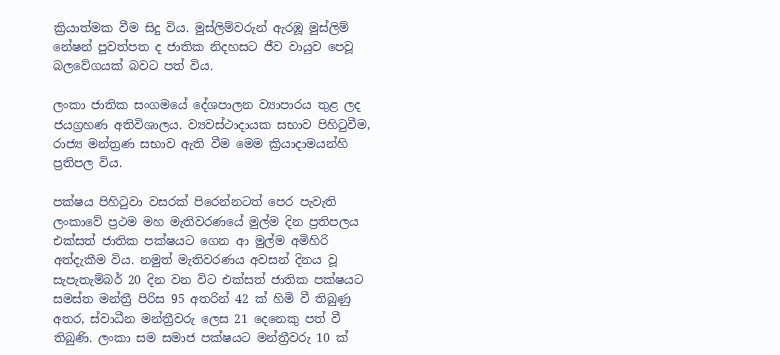ක්‍රියාත්මක වීම සිදු විය. මුස්ලිම්වරුන් ඇරඹූ මුස්ලිම් නේෂන් පුවත්පත ද ජාතික නිදහසට ජීව වායුව පෙවූ බලවේගයක් බවට පත් විය.

ලංකා ජාතික සංගමයේ දේශපාලන ව්‍යාපාරය තුළ ලද ජයග්‍රහණ අතිවිශාලය. ව්‍යවස්ථාදායක සභාව පිහිටුවීම, රාජ්‍ය මන්ත්‍රණ සභාව ඇති වීම මෙම ක්‍රියාදාමයන්හි ප්‍රතිපල විය.

පක්ෂය පිහිටුවා වසරක් පිරෙන්නටත් පෙර පැවැති ලංකාවේ ප්‍රථම මහ මැතිවරණයේ මුල්ම දින ප්‍රතිපලය එක්සත් ජාතික පක්ෂයට ගෙන ආ මුල්ම අමිහිරි අත්දැකීම විය. නමුත් මැතිවරණය අවසන් දිනය වූ සැපැතැම්බර් 20 දින වන විට එක්සත් ජාතික පක්ෂයට සමස්ත මන්ත්‍රී පිරිස 95 අතරින් 42 ක් හිමි වී තිබුණු අතර, ස්වාධීන මන්ත්‍රීවරු ලෙස 21 දෙනෙකු පත් වී තිබුණි. ලංකා සම සමාජ පක්ෂයට මන්ත්‍රීවරු 10 ක්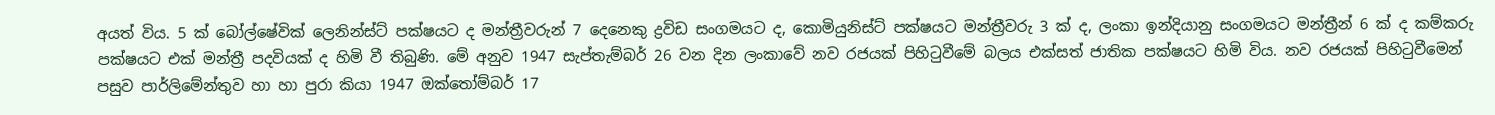අයත් විය. 5 ක් බෝල්ෂේවික් ලෙනින්ස්ට් පක්ෂයට ද මන්ත්‍රීවරුන් 7 දෙනෙකු ද්‍රවිඩ සංගමයට ද, කොමියුනිස්ට් පක්ෂයට මන්ත්‍රීවරු 3 ක් ද, ලංකා ඉන්දියානු සංගමයට මන්ත්‍රීන් 6 ක් ද කම්කරු පක්ෂයට එක් මන්ත්‍රී පදවියක් ද හිමි වී තිබුණි. මේ අනුව 1947 සැප්තැම්බර් 26 වන දින ලංකාවේ නව රජයක් පිහිටුවීමේ බලය එක්සත් ජාතික පක්ෂයට හිමි විය. නව රජයක් පිහිටුවීමෙන් පසුව පාර්ලිමේන්තුව හා හා පුරා කියා 1947 ඔක්තෝම්බර් 17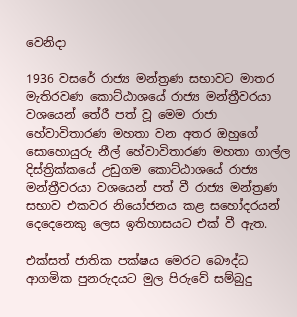වෙනිදා

1936 වසරේ රාජ්‍ය මන්ත්‍රණ සභාවට මාතර මැතිරවණ කොට්ඨාශයේ රාජ්‍ය මන්ත්‍රීවරයා වශයෙන් තේරී පත් වූ මෙම රාජා හේවාවිතාරණ මහතා වන අතර ඔහුගේ සොහොයුරු නීල් හේවාවිතාරණ මහතා ගාල්ල දිස්ත්‍රික්කයේ උඩුගම කොට්ඨාශයේ රාජ්‍ය මන්ත්‍රීවරයා වශයෙන් පත් වී රාජ්‍ය මන්ත්‍රණ සභාව එකවර නියෝජනය කළ සහෝදරයන් දෙදෙනෙකු ලෙස ඉතිහාසයට එක් වී ඇත.

එක්සත් ජාතික පක්ෂය මෙරට බෞද්ධ ආගමික පුනරුදයට මුල පිරුවේ සම්බුදු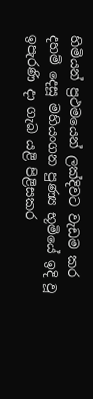හිමියන් ප්‍රථමයෙන් ලක්දිවට වැඩම කර දහම් දෙසූ මහියංගන පුණ්‍ය භූමියේ ඉදි වූ ඉපැරණි දා ගැබ යළි පිළිසකර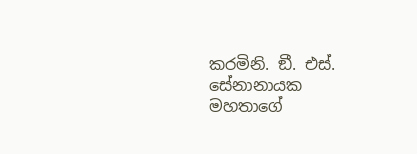කරමිනි. ඞී. එස්. සේනානායක මහතාගේ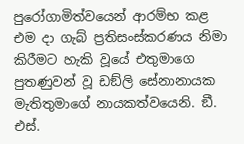පුරෝගාමිත්වයෙන් ආරම්භ කළ එම දා ගැබ් ප්‍රතිසංස්කරණය නිමා කිරීමට හැකි වූයේ එතුමාගෙ පුතණුවන් වූ ඩඞ්ලි සේනානායක මැතිතුමාගේ නායකත්වයෙනි. ඞී. එස්.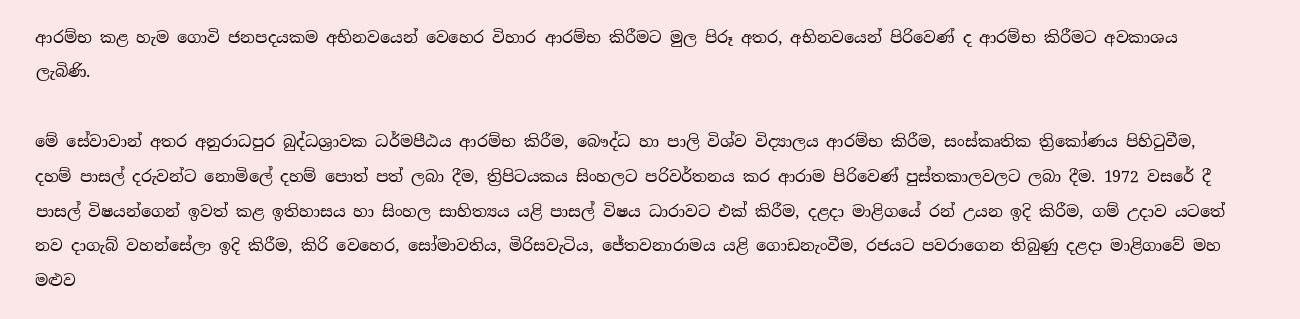ආරම්භ කළ හැම ගොවි ජනපදයකම අභිනවයෙන් වෙහෙර විහාර ආරම්භ කිරීමට මුල පිරූ අතර, අභිනවයෙන් පිරිවෙණ් ද ආරම්භ කිරීමට අවකාශය ලැබිණි.

මේ සේවාවාන් අතර අනුරාධපුර බුද්ධශ්‍රාවක ධර්මපීඨය ආරම්භ කිරීම, බෞද්ධ හා පාලි විශ්ව විද්‍යාලය ආරම්භ කිරීම, සංස්කෘතික ත්‍රිකෝණය පිහිටුවීම, දහම් පාසල් දරුවන්ට නොමිලේ දහම් පොත් පත් ලබා දීම, ත්‍රිපිටයකය සිංහලට පරිවර්තනය කර ආරාම පිරිවෙණ් පුස්තකාලවලට ලබා දීම. 1972 වසරේ දී පාසල් විෂයන්ගෙන් ඉවත් කළ ඉතිහාසය හා සිංහල සාහිත්‍යය යළි පාසල් විෂය ධාරාවට එක් කිරීම, දළදා මාළිගයේ රන් උයන ඉදි කිරීම, ගම් උදාව යටතේ නව දාගැබ් වහන්සේලා ඉදි කිරීම, කිරි වෙහෙර, සෝමාවතිය, මිරිසවැටිය, ජේතවනාරාමය යළි ගොඩනැංවීම, රජයට පවරාගෙන තිබුණු දළදා මාළිගාවේ මහ මළුව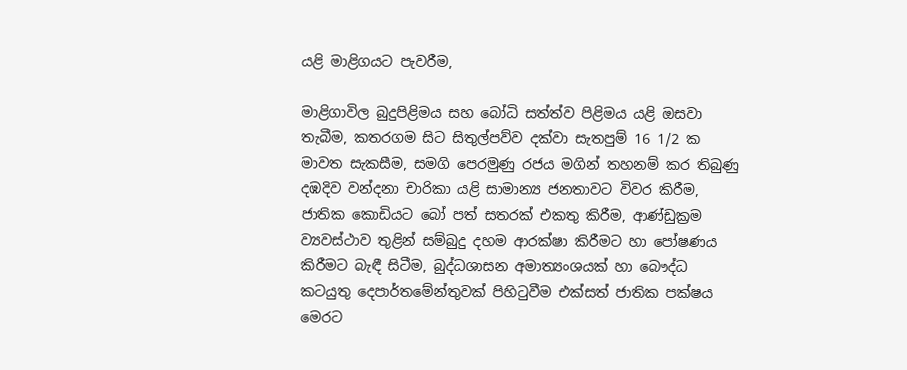යළි මාළිගයට පැවරීම,

මාළිගාවිල බුදුපිළිමය සහ බෝධි සත්ත්ව පිළිමය යළි ඔසවා තැබීම, කතරගම සිට සිතුල්පව්ව දක්වා සැතපුම් 16 1/2 ක මාවත සැකසීම, සමගි පෙරමුණු රජය මගින් තහනම් කර තිබුණු දඹදිව වන්දනා චාරිකා යළි සාමාන්‍ය ජනතාවට විවර කිරීම, ජාතික කොඩියට බෝ පත් සතරක් එකතු කිරීම, ආණ්ඩුක්‍රම ව්‍යවස්ථාව තුළින් සම්බුදු දහම ආරක්ෂා කිරීමට හා පෝෂණය කිරීමට බැඳී සිටීම, බුද්ධශාසන අමාත්‍යංශයක් හා බෞද්ධ කටයුතු දෙපාර්තමේන්තුවක් පිහිටුවීම එක්සත් ජාතික පක්ෂය මෙරට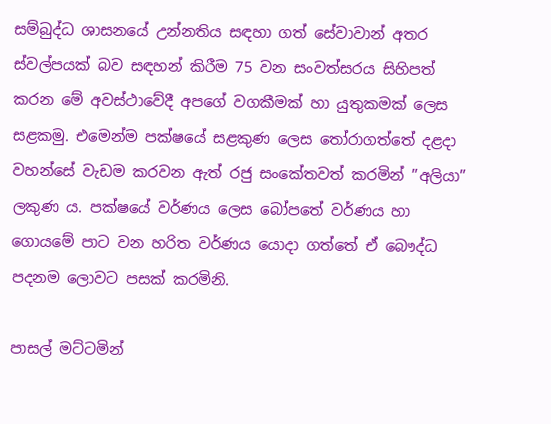සම්බුද්ධ ශාසනයේ උන්නතිය සඳහා ගත් සේවාවාන් අතර ස්වල්පයක් බව සඳහන් කිරීම 75 වන සංවත්සරය සිහිපත් කරන මේ අවස්ථාවේදී අපගේ වගකීමක් හා යුතුකමක් ලෙස සළකමු. එමෙන්ම පක්ෂයේ සළකුණ ලෙස තෝරාගත්තේ දළදා වහන්සේ වැඩම කරවන ඇත් රජු සංකේතවත් කරමින් ”අලියා” ලකුණ ය. පක්ෂයේ වර්ණය ලෙස බෝපතේ වර්ණය හා ගොයමේ පාට වන හරිත වර්ණය යොදා ගත්තේ ඒ බෞද්ධ පදනම ලොවට පසක් කරමිනි.

පාසල් මට්ටමින්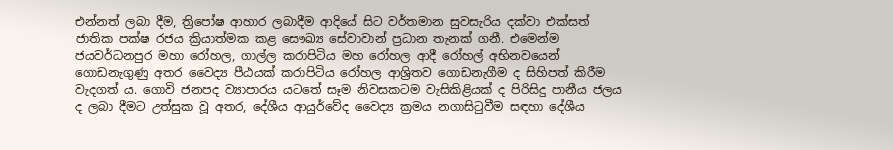එන්නත් ලබා දීම, ත්‍රිපෝෂ ආහාර ලබාදීම ආදියේ සිට වර්තමාන සුවසැරිය දක්වා එක්සත් ජාතික පක්ෂ රජය ක්‍රියාත්මක කළ සෞඛ්‍ය සේවාවාන් ප්‍රධාන තැනක් ගනී. එමෙන්ම ජයවර්ධනපුර මහා රෝහල, ගාල්ල කරාපිටිය මහ රෝහල ආදී රෝහල් අභිනවයෙන් ගොඩනැගුණු අතර වෛද්‍ය පීඨයක් කරාපිටිය රෝහල ආශ්‍රිතව ගොඩනැගීම ද සිහිපත් කිරීම වැදගත් ය. ගොවි ජනපද ව්‍යාපාරය යටතේ සෑම නිවසකටම වැසිකිළියක් ද පිරිසිදු පානීය ජලය ද ලබා දීමට උත්සුක වූ අතර, දේශීය ආයුර්වේද වෛද්‍ය ක්‍රමය නගාසිටුවීම සඳහා දේශීය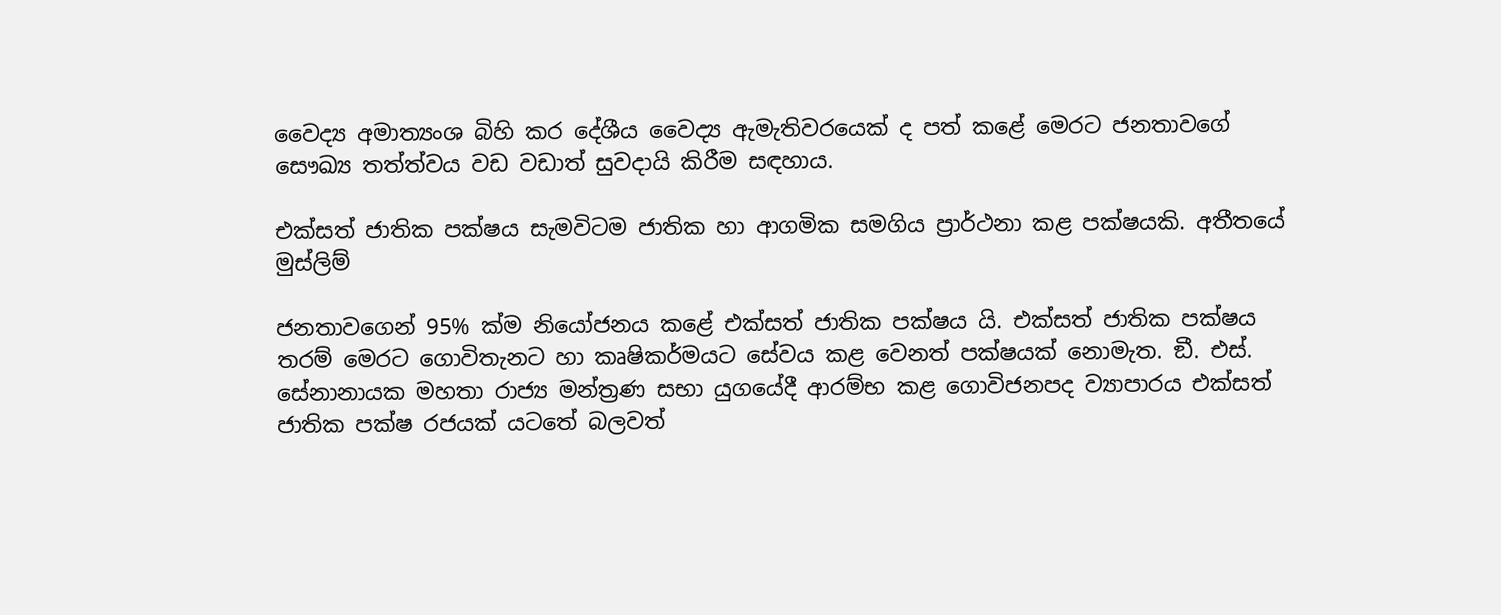වෛද්‍ය අමාත්‍යංශ බිහි කර දේශීය වෛද්‍ය ඇමැතිවරයෙක් ද පත් කළේ මෙරට ජනතාවගේ සෞඛ්‍ය තත්ත්වය වඩ වඩාත් සුවදායි කිරීම සඳහාය.

එක්සත් ජාතික පක්ෂය සැමවිටම ජාතික හා ආගමික සමගිය ප්‍රාර්ථනා කළ පක්ෂයකි. අතීතයේ මුස්ලිම්

ජනතාවගෙන් 95% ක්ම නියෝජනය කළේ එක්සත් ජාතික පක්ෂය යි. එක්සත් ජාතික පක්ෂය තරම් මෙරට ගොවිතැනට හා කෘෂිකර්මයට සේවය කළ වෙනත් පක්ෂයක් නොමැත. ඞී. එස්. සේනානායක මහතා රාජ්‍ය මන්ත්‍රණ සභා යුගයේදී ආරම්භ කළ ගොවිජනපද ව්‍යාපාරය එක්සත් ජාතික පක්ෂ රජයක් යටතේ බලවත්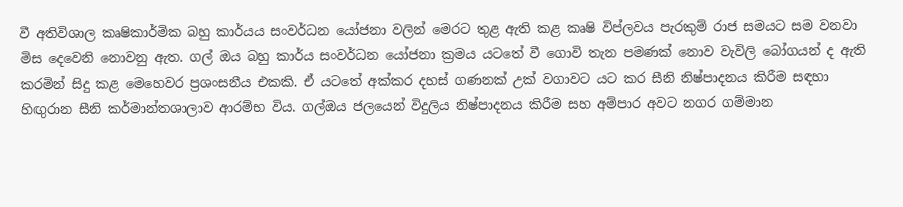වී අතිවිශාල කෘෂිකාර්මික බහු කාර්යය සංවර්ධන යෝජනා වලින් මෙරට තුළ ඇති කළ කෘෂි විප්ලවය පැරකුම් රාජ සමයට සම වනවා මිස දෙවෙනි නොවනු ඇත. ගල් ඔය බහු කාර්ය සංවර්ධන යෝජනා ක්‍රමය යටතේ වී ගොවි තැන පමණක් නොව වැවිලි බෝගයන් ද ඇති කරමින් සිදු කළ මෙහෙවර ප්‍රශංසනීය එකකි. ඒ යටතේ අක්කර දහස් ගණනක් උක් වගාවට යට කර සීනි නිෂ්පාදනය කිරීම සඳහා හිඟුරාන සීනි කර්මාන්තශාලාව ආරම්භ විය. ගල්ඔය ජලයෙන් විදුලිය නිෂ්පාදනය කිරීම සහ අම්පාර අවට නගර ගම්මාන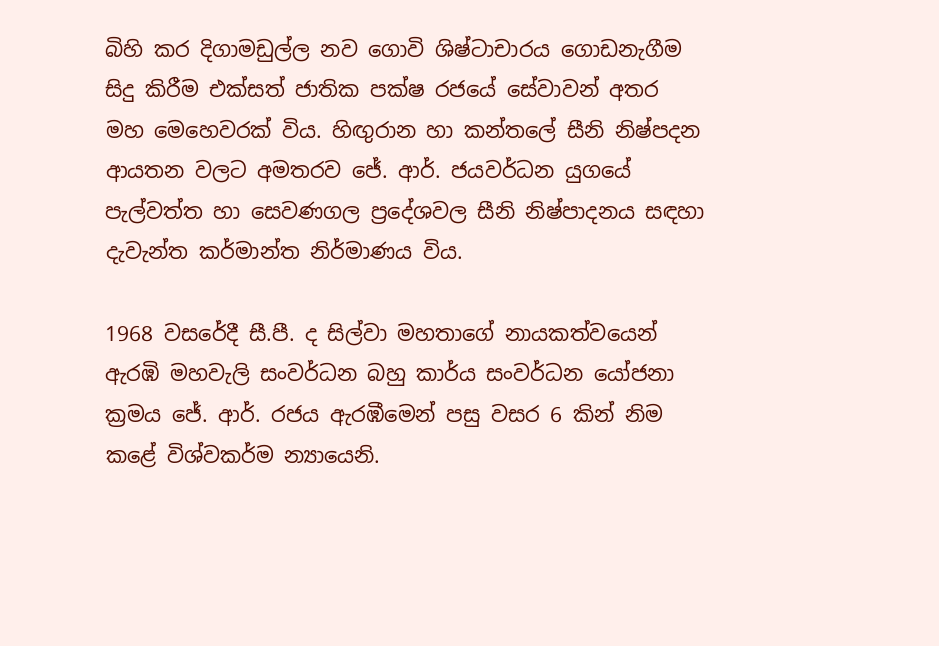බිහි කර දිගාමඩුල්ල නව ගොවි ශිෂ්ටාචාරය ගොඩනැගීම සිදු කිරීම එක්සත් ජාතික පක්ෂ රජයේ සේවාවන් අතර මහ මෙහෙවරක් විය. හිඟුරාන හා කන්තලේ සීනි නිෂ්පදන ආයතන වලට අමතරව ජේ. ආර්. ජයවර්ධන යුගයේ පැල්වත්ත හා සෙවණගල ප්‍රදේශවල සීනි නිෂ්පාදනය සඳහා දැවැන්ත කර්මාන්ත නිර්මාණය විය.

1968 වසරේදී සී.පී. ද සිල්වා මහතාගේ නායකත්වයෙන් ඇරඹි මහවැලි සංවර්ධන බහු කාර්ය සංවර්ධන යෝජනා ක්‍රමය ජේ. ආර්. රජය ඇරඹීමෙන් පසු වසර 6 කින් නිම කළේ විශ්වකර්ම න්‍යායෙනි.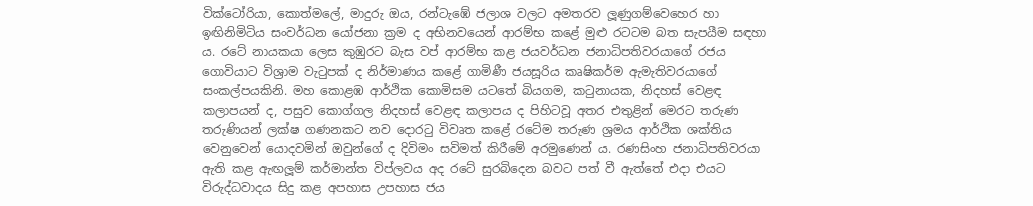වික්ටෝරියා, කොත්මලේ, මාදුරු ඔය, රන්ටැඹේ ජලාශ වලට අමතරව ලූණුගම්වෙහෙර හා ඉඟිනිමිටිය සංවර්ධන යෝජනා ක්‍රම ද අභිනවයෙන් ආරම්භ කළේ මුළු රටටම බත සැපයීම සඳහා ය. රටේ නායකයා ලෙස කුඹුරට බැස වප් ආරම්භ කළ ජයවර්ධන ජනාධිපතිවරයාගේ රජය ගොවියාට විශ්‍රාම වැටුපක් ද නිර්මාණය කළේ ගාමිණී ජයසූරිය කෘෂිකර්ම ඇමැතිවරයාගේ සංකල්පයකිනි. මහ කොළඹ ආර්ථික කොමිසම යටතේ බියගම, කටුනායක, නිදහස් වෙළඳ කලාපයන් ද, පසුව කොග්ගල නිදහස් වෙළඳ කලාපය ද පිහිටවූ අතර එතුළින් මෙරට තරුණ තරුණියන් ලක්ෂ ගණනකට නව දොරටු විවෘත කළේ රටේම තරුණ ශ්‍රමය ආර්ථික ශක්තිය වෙනුවෙන් යොදවමින් ඔවුන්ගේ ද දිවිමං සවිමත් කිරීමේ අරමුණෙන් ය. රණසිංහ ජනාධිපතිවරයා ඇති කළ ඇඟලූම් කර්මාන්ත විප්ලවය අද රටේ සුරබිදෙන බවට පත් වී ඇත්තේ එදා එයට විරුද්ධවාදය සිදු කළ අපහාස උපහාස ජය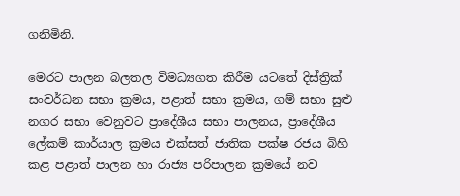ගනිමිනි.

මෙරට පාලන බලතල විමධ්‍යගත කිරීම යටතේ දිස්ත්‍රික් සංවර්ධන සභා ක්‍රමය, පළාත් සභා ක්‍රමය, ගම් සභා සුළු නගර සභා වෙනුවට ප්‍රාදේශීය සභා පාලනය, ප්‍රාදේශීය ලේකම් කාර්යාල ක්‍රමය එක්සත් ජාතික පක්ෂ රජය බිහි කළ පළාත් පාලන හා රාජ්‍ය පරිපාලන ක්‍රමයේ නව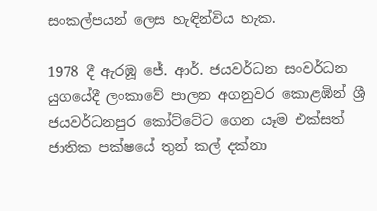සංකල්පයන් ලෙස හැඳින්විය හැක.

1978 දී ඇරඹූ ජේ. ආර්. ජයවර්ධන සංවර්ධන යුගයේදී ලංකාවේ පාලන අගනුවර කොළඹින් ශ්‍රී ජයවර්ධනපුර කෝට්ටේට ගෙන යෑම එක්සත් ජාතික පක්ෂයේ තුන් කල් දක්නා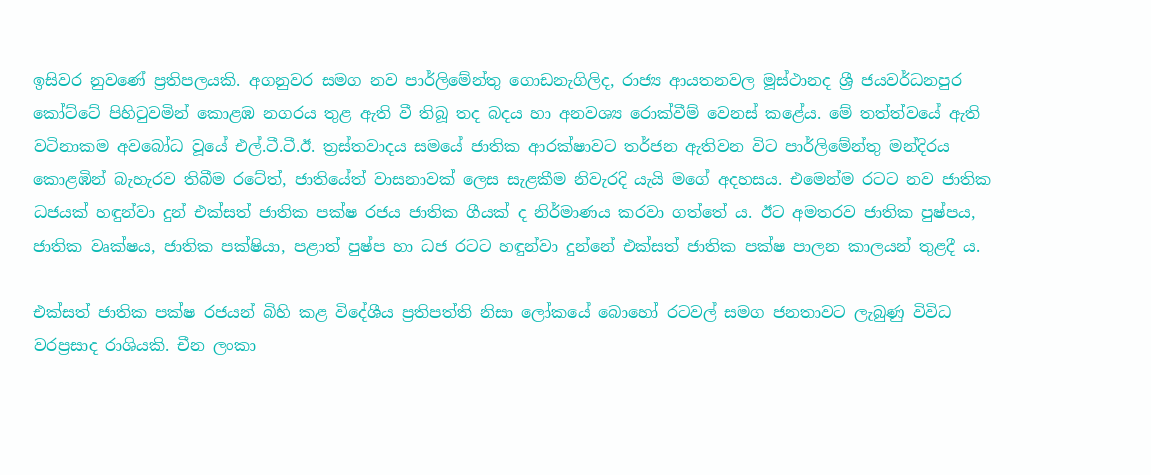ඉසිවර නුවණේ ප්‍රතිපලයකි. අගනුවර සමග නව පාර්ලිමේන්තු ගොඩනැගිලිද, රාජ්‍ය ආයතනවල මූස්ථානද ශ්‍රී ජයවර්ධනපුර කෝට්ටේ පිහිටුවමින් කොළඹ නගරය තුළ ඇති වී තිබූ තද බදය හා අනවශ්‍ය රොක්වීම් වෙනස් කළේය. මේ තත්ත්වයේ ඇති වටිනාකම අවබෝධ වූයේ එල්.ටී.ටී.ඊ. ත්‍රස්තවාදය සමයේ ජාතික ආරක්ෂාවට තර්ජන ඇතිවන විට පාර්ලිමේන්තු මන්දිරය කොළඹින් බැහැරව තිබීම රටේත්, ජාතියේත් වාසනාවක් ලෙස සැළකීම නිවැරදි යැයි මගේ අදහසය. එමෙන්ම රටට නව ජාතික ධජයක් හඳුන්වා දුන් එක්සත් ජාතික පක්ෂ රජය ජාතික ගීයක් ද නිර්මාණය කරවා ගත්තේ ය. ඊට අමතරව ජාතික පුෂ්පය, ජාතික වෘක්ෂය, ජාතික පක්ෂියා, පළාත් පුෂ්ප හා ධජ රටට හඳුන්වා දුන්නේ එක්සත් ජාතික පක්ෂ පාලන කාලයන් තුළදී ය.

එක්සත් ජාතික පක්ෂ රජයන් බිහි කළ විදේශීය ප්‍රතිපත්ති නිසා ලෝකයේ බොහෝ රටවල් සමග ජනතාවට ලැබුණු විවිධ වරප්‍රසාද රාශියකි. චීන ලංකා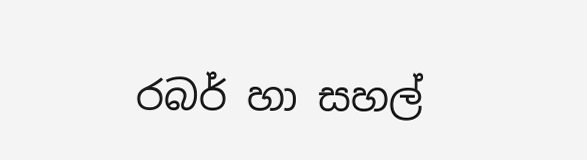රබර් හා සහල්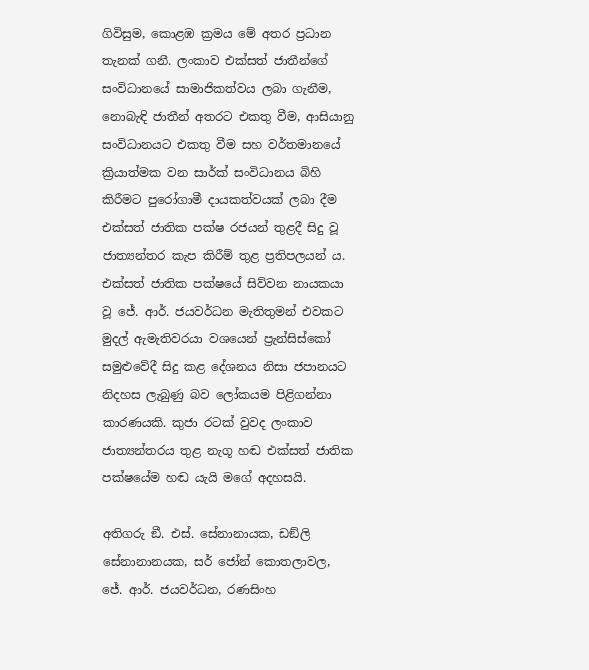ගිවිසුම, කොළඹ ක්‍රමය මේ අතර ප්‍රධාන තැනක් ගනී. ලංකාව එක්සත් ජාතීන්ගේ සංවිධානයේ සාමාජිකත්වය ලබා ගැනීම, නොබැඳි ජාතීන් අතරට එකතු වීම, ආසියානු සංවිධානයට එකතු වීම සහ වර්තමානයේ ක්‍රියාත්මක වන සාර්ක් සංවිධානය බිහි කිරීමට පුරෝගාමී දායකත්වයක් ලබා දීම එක්සත් ජාතික පක්ෂ රජයන් තුළදී සිදු වූ ජාත්‍යන්තර කැප කිරීම් තුළ ප්‍රතිපලයන් ය. එක්සත් ජාතික පක්ෂයේ සිව්වන නායකයා වූ ජේ. ආර්. ජයවර්ධන මැතිතුමන් එවකට මුදල් ඇමැතිවරයා වශයෙන් ප්‍රැන්සිස්කෝ සමුළුවේදී සිදු කළ දේශනය නිසා ජපානයට නිදහස ලැබුණු බව ලෝකයම පිළිගන්නා කාරණයකි. කුජා රටක් වුවද ලංකාව ජාත්‍යන්තරය තුළ නැගූ හඬ එක්සත් ජාතික පක්ෂයේම හඬ යැයි මගේ අදහසයි.

අතිගරු ඞී. එස්. සේනානායක, ඩඞ්ලි සේනානානයක, සර් ජෝන් කොතලාවල, ජේ. ආර්. ජයවර්ධන, රණසිංහ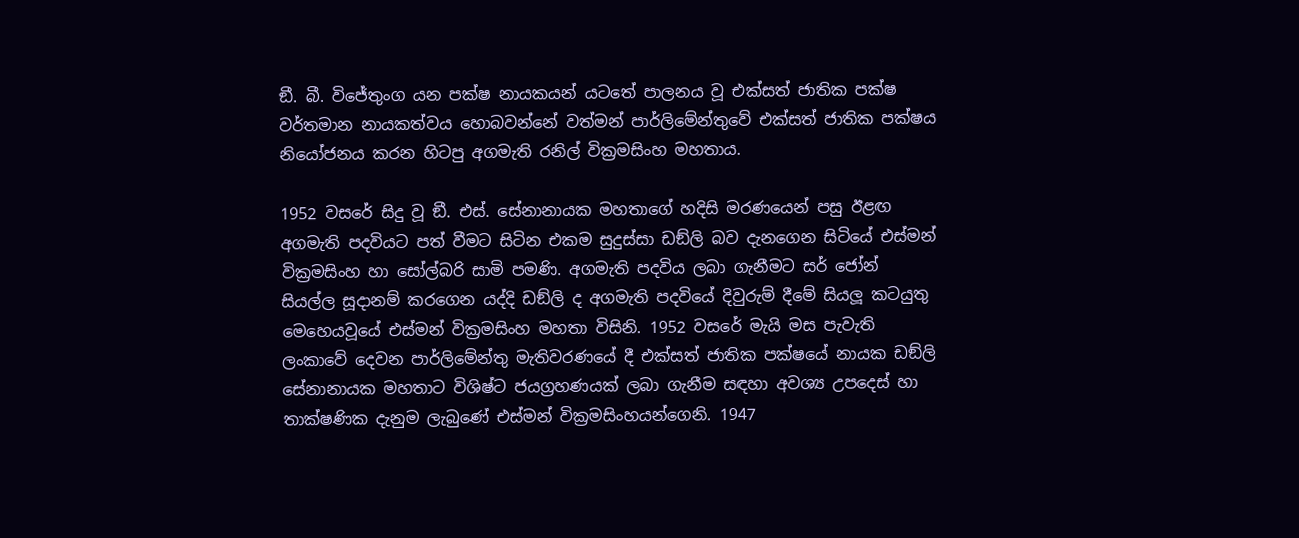ඞී. බී. විජේතුංග යන පක්ෂ නායකයන් යටතේ පාලනය වූ එක්සත් ජාතික පක්ෂ වර්තමාන නායකත්වය හොබවන්නේ වත්මන් පාර්ලිමේන්තුවේ එක්සත් ජාතික පක්ෂය නියෝජනය කරන හිටපු අගමැති රනිල් වික්‍රමසිංහ මහතාය.

1952 වසරේ සිදු වූ ඞී. එස්. සේනානායක මහතාගේ හදිසි මරණයෙන් පසු ඊළඟ අගමැති පදවියට පත් වීමට සිටින එකම සුදුස්සා ඩඞ්ලි බව දැනගෙන සිටියේ එස්මන් වික්‍රමසිංහ හා සෝල්බරි සාමි පමණි. අගමැති පදවිය ලබා ගැනීමට සර් ජෝන් සියල්ල සූදානම් කරගෙන යද්දි ඩඞ්ලි ද අගමැති පදවියේ දිවුරුම් දීමේ සියලූ කටයුතු මෙහෙයවූයේ එස්මන් වික්‍රමසිංහ මහතා විසිනි. 1952 වසරේ මැයි මස පැවැති ලංකාවේ දෙවන පාර්ලිමේන්තු මැතිවරණයේ දී එක්සත් ජාතික පක්ෂයේ නායක ඩඞ්ලි සේනානායක මහතාට විශිෂ්ට ජයග්‍රහණයක් ලබා ගැනීම සඳහා අවශ්‍ය උපදෙස් හා තාක්ෂණික දැනුම ලැබුණේ එස්මන් වික්‍රමසිංහයන්ගෙනි. 1947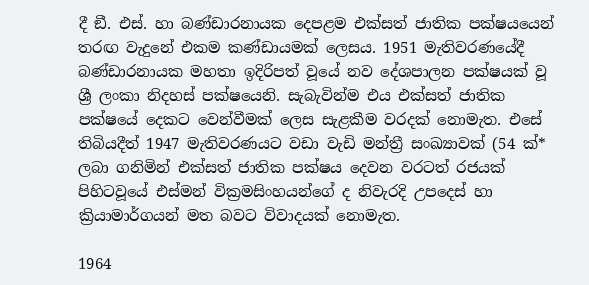දී ඞී. එස්. හා බණ්ඩාරනායක දෙපළම එක්සත් ජාතික පක්ෂයයෙන් තරඟ වැදුනේ එකම කණ්ඩායමක් ලෙසය. 1951 මැතිවරණයේදී බණ්ඩාරනායක මහතා ඉදිරිපත් වූයේ නව දේශපාලන පක්ෂයක් වූ ශ්‍රී ලංකා නිදහස් පක්ෂයෙනි. සැබැවින්ම එය එක්සත් ජාතික පක්ෂයේ දෙකට වෙන්වීමක් ලෙස සැළකීම වරදක් නොමැත. එසේ තිබියදීත් 1947 මැතිවරණයට වඩා වැඩි මන්ත්‍රී සංඛ්‍යාවක් (54 ක්* ලබා ගනිමින් එක්සත් ජාතික පක්ෂය දෙවන වරටත් රජයක් පිහිටවූයේ එස්මන් වික්‍රමසිංහයන්ගේ ද නිවැරදි උපදෙස් හා ක්‍රියාමාර්ගයන් මත බවට විවාදයක් නොමැත.

1964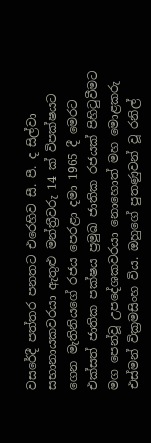වසරේදී පත්තර පනතට එරෙහිව සී. පී. ද සිල්වා සභානායකවරයා ඇතුළු මන්ත්‍රීවරු 14 ක් විපක්ෂයට ගෙන මැතිනියගේ රජය පෙරළා දමා 1965 දී මෙරට එක්සත් ජාතික පක්ෂය ප්‍රමුඛ ජාතික රජයක් පිහිටුවීමට මග පෙන්වූ උපදේශකවරයා නොහොත් මහ මොළකරු එස්මන් වික්‍රමසිංහ විය. ඔහුගේ පුතණුවන් වූ රනිල්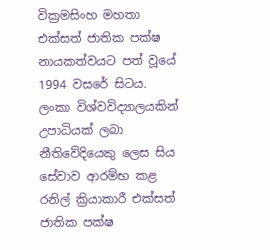වික්‍රමසිංහ මහතා එක්සත් ජාතික පක්ෂ නායකත්වයට පත් වූයේ 1994 වසරේ සිටය. ලංකා විශ්වවිද්‍යාලයකින් උපාධියක් ලබා නීතිවේදියෙකු ලෙස සිය සේවාව ආරම්භ කළ රනිල් ක්‍රියාකාරී එක්සත් ජාතික පක්ෂ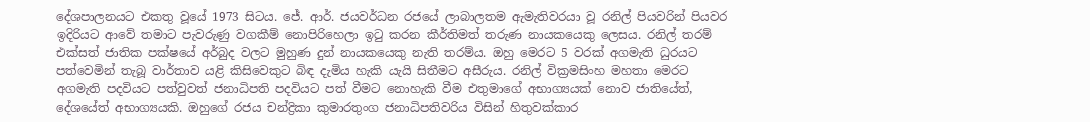දේශපාලනයට එකතු වූයේ 1973 සිටය. ජේ. ආර්. ජයවර්ධන රජයේ ලාබාලතම ඇමැතිවරයා වූ රනිල් පියවරින් පියවර ඉදිරියට ආවේ තමාට පැවරුණු වගකීම් නොපිරිහෙලා ඉටු කරන කීර්තිමත් තරුණ නායකයෙකු ලෙසය. රනිල් තරම් එක්සත් ජාතික පක්ෂයේ අර්බුද වලට මුහුණ දුන් නායකයෙකු නැති තරම්ය. ඔහු මෙරට 5 වරක් අගමැති ධුරයට පත්වෙමින් තැබූ වාර්තාව යළි කිසිවෙකුට බිඳ දැමිය හැකි යැයි සිතීමට අසීරුය. රනිල් වික්‍රමසිංහ මහතා මෙරට අගමැති පදවියට පත්වුවත් ජනාධිපති පදවියට පත් වීමට නොහැකි වීම එතුමාගේ අභාග්‍යයක් නොව ජාතියේත්, දේශයේත් අභාග්‍යයකි. ඔහුගේ රජය චන්ද්‍රිකා කුමාරතුංග ජනාධිපතිවරිය විසින් හිතුවක්කාර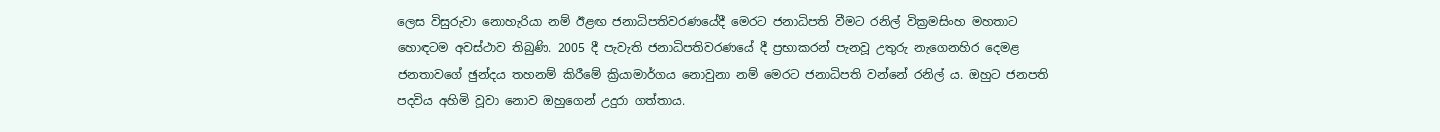ලෙස විසුරුවා නොහැරියා නම් ඊළඟ ජනාධිපතිවරණයේදී මෙරට ජනාධිපති වීමට රනිල් වික්‍රමසිංහ මහතාට හොඳටම අවස්ථාව තිබුණි. 2005 දී පැවැති ජනාධිපතිවරණයේ දී ප්‍රභාකරන් පැනවූ උතුරු නැගෙනහිර දෙමළ ජනතාවගේ ඡුන්දය තහනම් කිරීමේ ක්‍රියාමාර්ගය නොවුනා නම් මෙරට ජනාධිපති වන්නේ රනිල් ය. ඔහුට ජනපති පදවිය අහිමි වූවා නොව ඔහුගෙන් උදුරා ගත්තාය.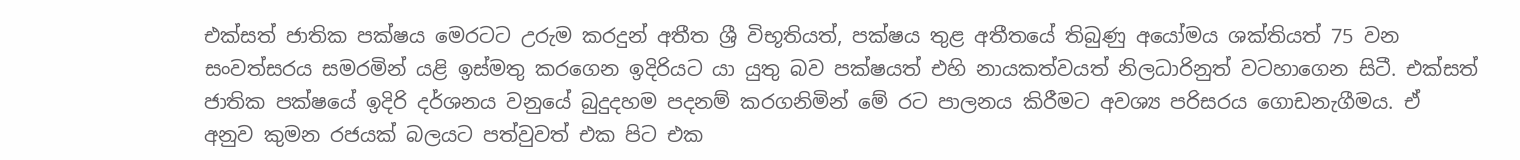එක්සත් ජාතික පක්ෂය මෙරටට උරුම කරදුන් අතීත ශ්‍රී විභූතියත්, පක්ෂය තුළ අතීතයේ තිබුණු අයෝමය ශක්තියත් 75 වන සංවත්සරය සමරමින් යළි ඉස්මතු කරගෙන ඉදිරියට යා යුතු බව පක්ෂයත් එහි නායකත්වයත් නිලධාරිනුත් වටහාගෙන සිටී. එක්සත් ජාතික පක්ෂයේ ඉදිරි දර්ශනය වනුයේ බුදුදහම පදනම් කරගනිමින් මේ රට පාලනය කිරීමට අවශ්‍ය පරිසරය ගොඩනැගීමය. ඒ අනුව කුමන රජයක් බලයට පත්වුවත් එක පිට එක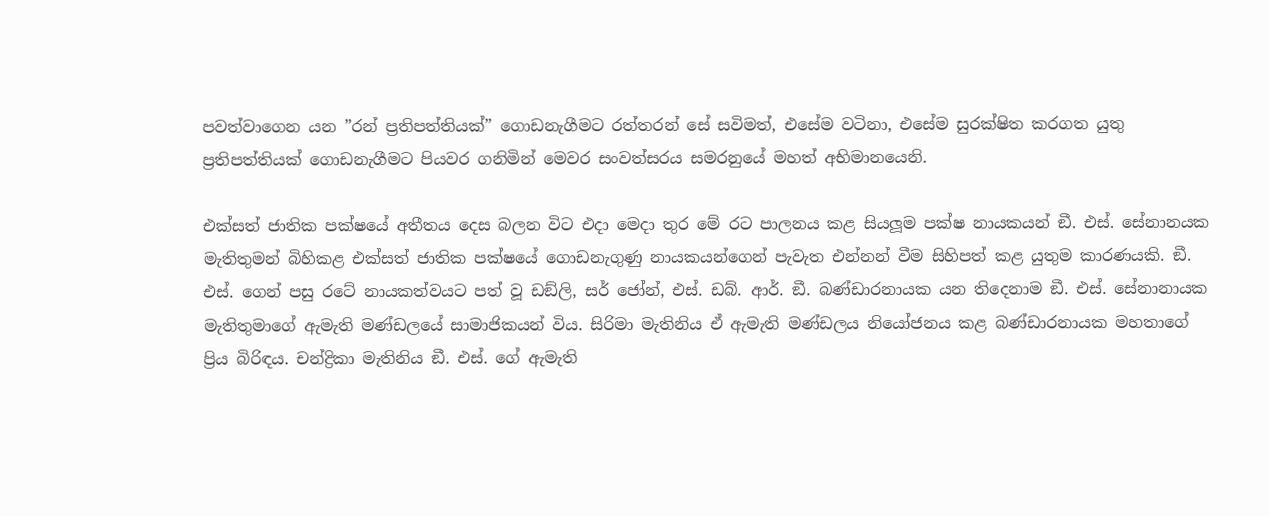පවත්වාගෙන යන ”රන් ප්‍රතිපත්තියක්” ගොඩනැගීමට රත්තරන් සේ සවිමත්, එසේම වටිනා, එසේම සුරක්ෂිත කරගත යුතු ප්‍රතිපත්තියක් ගොඩනැගීමට පියවර ගනිමින් මෙවර සංවත්සරය සමරනුයේ මහත් අභිමානයෙනි.

එක්සත් ජාතික පක්ෂයේ අතීතය දෙස බලන විට එදා මෙදා තුර මේ රට පාලනය කළ සියලූම පක්ෂ නායකයන් ඞී. එස්. සේනානයක මැතිතුමන් බිහිකළ එක්සත් ජාතික පක්ෂයේ ගොඩනැගුණු නායකයන්ගෙන් පැවැත එන්නන් වීම සිහිපත් කළ යුතුම කාරණයකි. ඞී. එස්. ගෙන් පසු රටේ නායකත්වයට පත් වූ ඩඞ්ලි, සර් ජෝන්, එස්. ඩබ්. ආර්. ඞී. බණ්ඩාරනායක යන තිදෙනාම ඞී. එස්. සේනානායක මැතිතුමාගේ ඇමැති මණ්ඩලයේ සාමාජිකයන් විය. සිරිමා මැතිනිය ඒ ඇමැති මණ්ඩලය නියෝජනය කළ බණ්ඩාරනායක මහතාගේ ප්‍රිය බිරිඳය. චන්ද්‍රිකා මැතිනිය ඞී. එස්. ගේ ඇමැති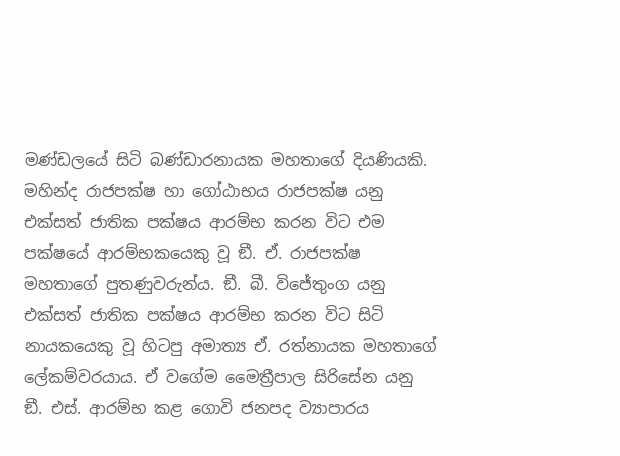මණ්ඩලයේ සිටි බණ්ඩාරනායක මහතාගේ දියණියකි. මහින්ද රාජපක්ෂ හා ගෝඨාභය රාජපක්ෂ යනු එක්සත් ජාතික පක්ෂය ආරම්භ කරන විට එම පක්ෂයේ ආරම්භකයෙකු වූ ඞී. ඒ. රාජපක්ෂ මහතාගේ පුතණුවරුන්ය. ඞී. බී. විජේතුංග යනු එක්සත් ජාතික පක්ෂය ආරම්භ කරන විට සිටි නායකයෙකු වූ හිටපු අමාත්‍ය ඒ. රත්නායක මහතාගේ ලේකම්වරයාය. ඒ වගේම මෛත්‍රීපාල සිරිසේන යනු ඞී. එස්. ආරම්භ කළ ගොවි ජනපද ව්‍යාපාරය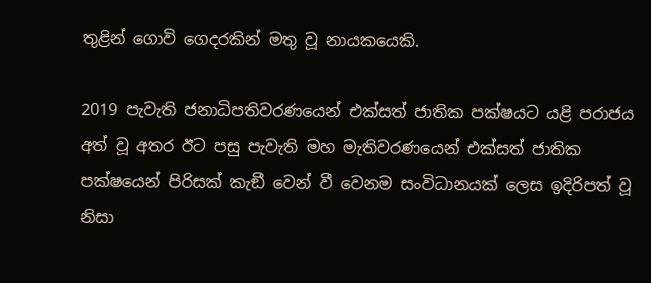තුළින් ගොවි ගෙදරකින් මතු වූ නායකයෙකි.

2019 පැවැති ජනාධිපතිවරණයෙන් එක්සත් ජාතික පක්ෂයට යළි පරාජය අත් වූ අතර ඊට පසු පැවැති මහ මැතිවරණයෙන් එක්සත් ජාතික පක්ෂයෙන් පිරිසක් කැඞී වෙන් වී වෙනම සංවිධානයක් ලෙස ඉදිරිපත් වූ නිසා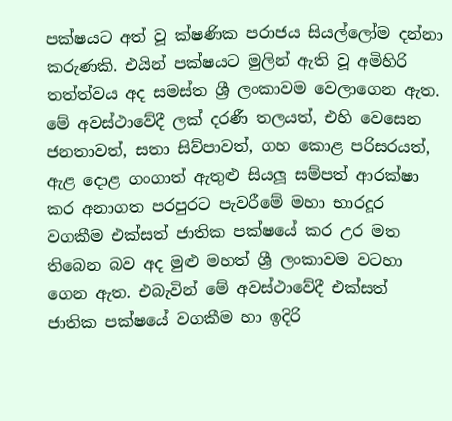පක්ෂයට අත් වූ ක්ෂණික පරාජය සියල්ලෝම දන්නා කරුණකි. එයින් පක්ෂයට මුලින් ඇති වූ අමිහිරි තත්ත්වය අද සමස්ත ශ්‍රී ලංකාවම වෙලාගෙන ඇත. මේ අවස්ථාවේදී ලක් දරණී තලයත්, එහි වෙසෙන ජනතාවත්, සතා සිව්පාවත්, ගහ කොළ පරිසරයත්, ඇළ දොළ ගංගාත් ඇතුළු සියලූ සම්පත් ආරක්ෂා කර අනාගත පරපුරට පැවරීමේ මහා භාරදූර වගකීම එක්සත් ජාතික පක්ෂයේ කර උර මත තිබෙන බව අද මුළු මහත් ශ්‍රී ලංකාවම වටහා ගෙන ඇත. එබැවින් මේ අවස්ථාවේදී එක්සත් ජාතික පක්ෂයේ වගකීම හා ඉදිරි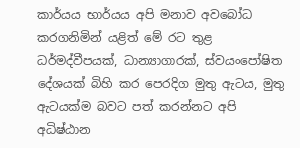කාර්යය භාර්යය අපි මනාව අවබෝධ කරගනිමින් යළිත් මේ රට තුළ ධර්මද්වීපයක්, ධාන්‍යාගාරක්, ස්වයංපෝෂිත දේශයක් බිහි කර පෙරදිග මුතු ඇටය, මුතු ඇටයක්ම බවට පත් කරන්නට අපි අධිෂ්ඨාන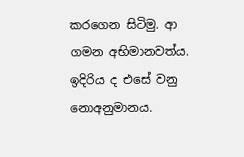කරගෙන සිටිමු. ආ ගමන අභිමානවත්ය. ඉදිරිය ද එසේ වනු නොඅනුමානය.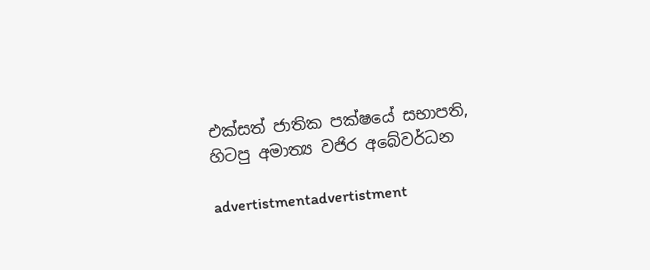එක්සත් ජාතික පක්ෂයේ සභාපති,
හිටපු අමාත්‍ය වජිර අබේවර්ධන

advertistmentadvertistment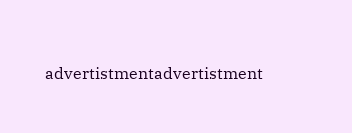advertistmentadvertistment